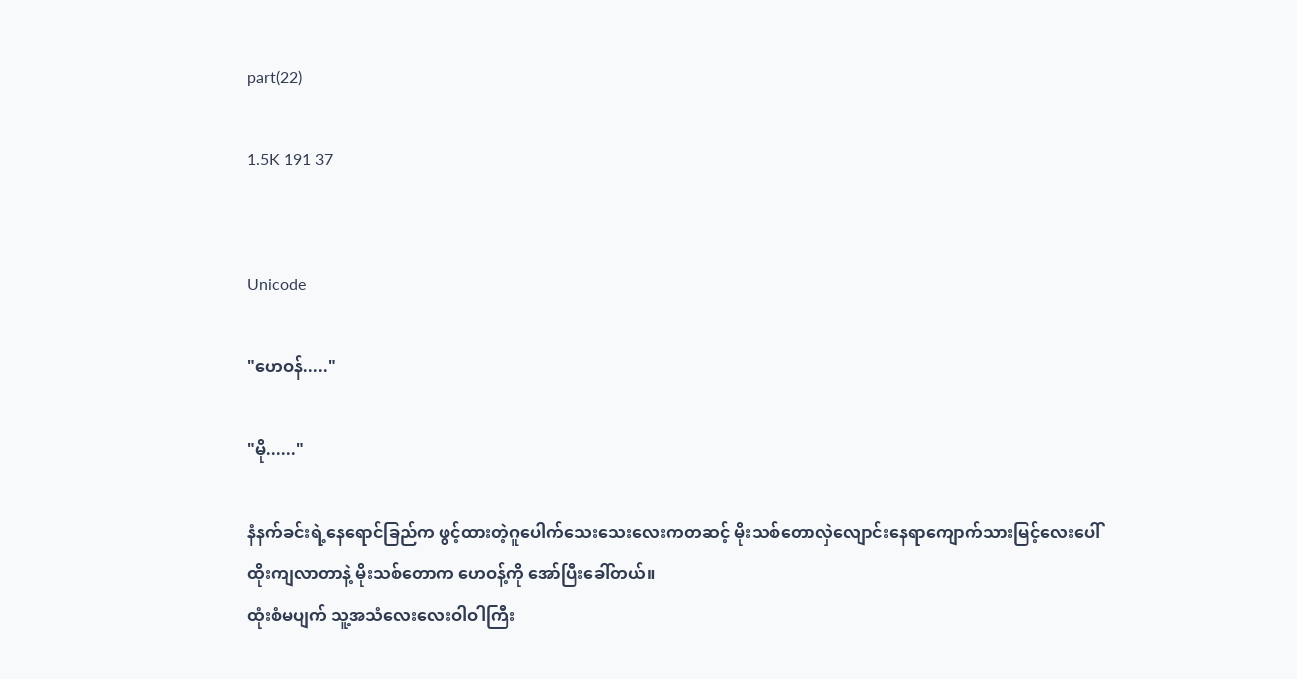part(22)

1.5K 191 37


Unicode

"ဟေဝန်....."

"မို......"

နံနက်ခင်းရဲ့နေရောင်ခြည်က ဖွင့်ထားတဲ့ဂူပေါက်သေးသေးလေးကတဆင့် မိုးသစ်တောလှဲလျောင်းနေရာကျောက်သားမြင့်လေးပေါ် ထိုးကျလာတာနဲ့ မိုးသစ်တောက ဟေဝန့်ကို အော်ပြီးခေါ်တယ်။
ထုံးစံမပျက် သူ့အသံလေးလေးဝါဝါကြီး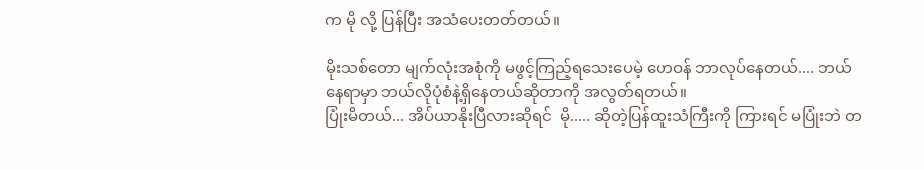က မို လို့ ပြန်ပြီး အသံပေးတတ်တယ်။

မိုးသစ်တော မျက်လုံးအစုံကို မဖွင့်ကြည့်ရသေးပေမဲ့ ဟေဝန် ဘာလုပ်နေတယ်.... ဘယ်နေရာမှာ ဘယ်လိုပုံစံနဲ့ရှိနေတယ်ဆိုတာကို အလွတ်ရတယ်။
ပြုံးမိတယ်... အိပ်ယာနိုးပြီလားဆိုရင်  မို..... ဆိုတဲ့ပြန်ထူးသံကြီးကို ကြားရင် မပြုံးဘဲ တ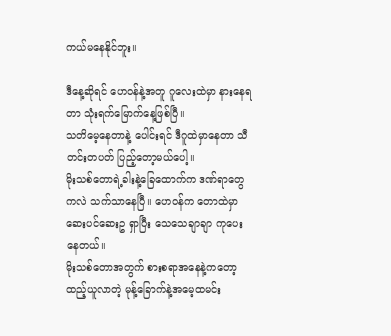ကယ်မနေနိုင်ဘူး။

ဒီနေ့ဆိုရင် ဟေဝန်နဲ့အတူ ဂူလေးထဲမှာ နားနေရတာ သုံးရက်မြောက်နေ့ဖြစ်ပြီ။
သတိမေ့နေတာနဲ့ ပေါင်းရင် ဒီဂူထဲမှာနေတာ သီတင်းတပတ် ပြည့်တော့မယ်ပေါ့။
မိုးသစ်တောရဲ့ခါးနဲ့ခြေထောက်က ဒဏ်ရာတွေကလဲ သက်သာနေပြီ။ ဟေဝန်က တောထဲမှာ ဆေးပင်ဆေးဥ ရှာပြီး သေသေချာချာ ကုပေးနေတယ်။
မိုးသစ်တောအတွက် စားစရာအနေနဲ့ကတော့ ထည့်ယူလာတဲ့ မုန့်ခြောက်နဲ့အမေ့ထမင်း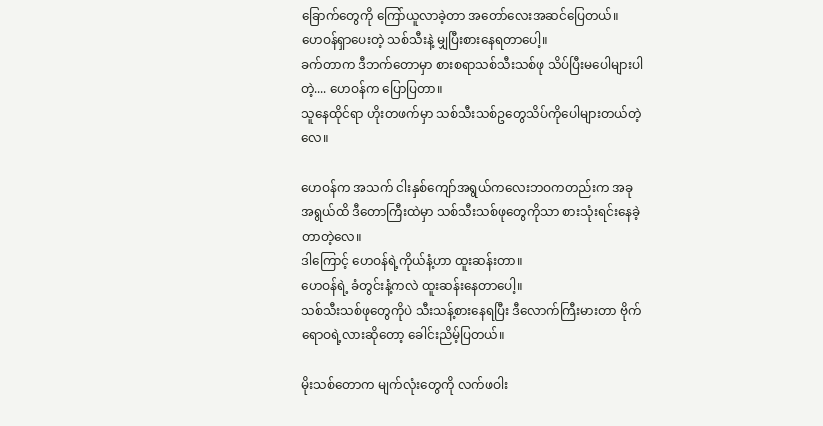ခြောက်တွေကို ကြော်ယူလာခဲ့တာ အတော်လေးအဆင်ပြေတယ်။
ဟေဝန်ရှာပေးတဲ့ သစ်သီးနဲ့ မျှပြီးစားနေရတာပေါ့။
ခက်တာက ဒီဘက်တောမှာ စားစရာသစ်သီးသစ်ဖု သိပ်ပြီးမပေါများပါတဲ့.... ဟေဝန်က ပြောပြတာ။
သူနေထိုင်ရာ ဟိုးတဖက်မှာ သစ်သီးသစ်ဥတွေသိပ်ကိုပေါများတယ်တဲ့လေ။

ဟေဝန်က အသက် ငါးနှစ်ကျော်အရွယ်ကလေးဘဝကတည်းက အခုအရွယ်ထိ ဒီတောကြီးထဲမှာ သစ်သီးသစ်ဖုတွေကိုသာ စားသုံးရင်းနေခဲ့တာတဲ့လေ။
ဒါကြောင့် ဟေဝန်ရဲ့ကိုယ်နံ့ဟာ ထူးဆန်းတာ။
ဟေဝန်ရဲ့ ခံတွင်းနံ့ကလဲ ထူးဆန်းနေတာပေါ့။
သစ်သီးသစ်ဖုတွေကိုပဲ သီးသန့်စားနေရပြီး ဒီလောက်ကြီးမားတာ ဗိုက်ရောဝရဲ့လားဆိုတော့ ခေါင်းညိမ့်ပြတယ်။

မိုးသစ်တောက မျက်လုံးတွေကို လက်ဖဝါး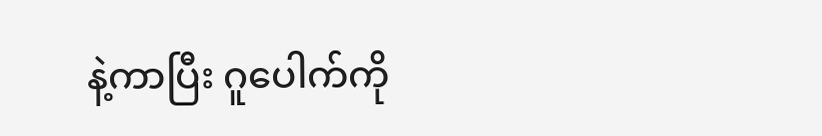နဲ့ကာပြီး ဂူပေါက်ကို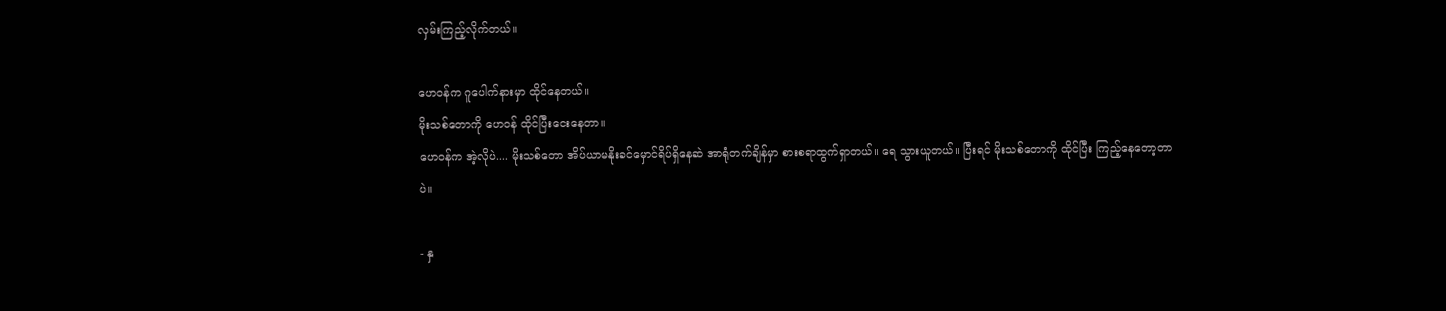လှမ်းကြည့်လိုက်တယ်။

ဟေဝန်က ဂူပေါက်နားမှာ ထိုင်နေတယ်။
မိုးသစ်တောကို ဟေဝန် ထိုင်ပြီးငေးနေတာ။
ဟေဝန်က အဲ့လိုပဲ.... မိုးသစ်တော အိပ်ယာမနိုးခင်မှောင်ရိပ်ရှိနေဆဲ အာရုံတက်ချိန်မှာ စားစရာထွက်ရှာတယ်။ ရေ သွားယူတယ်။ ပြီးရင် မိုးသစ်တောကို ထိုင်ပြီး ကြည့်နေတော့တာပဲ။

- နှ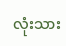လုံးသား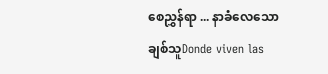စေညွှန်ရာ ... နာခံလေသော ချစ်သူDonde viven las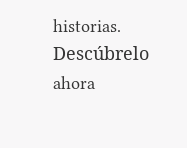historias. Descúbrelo ahora